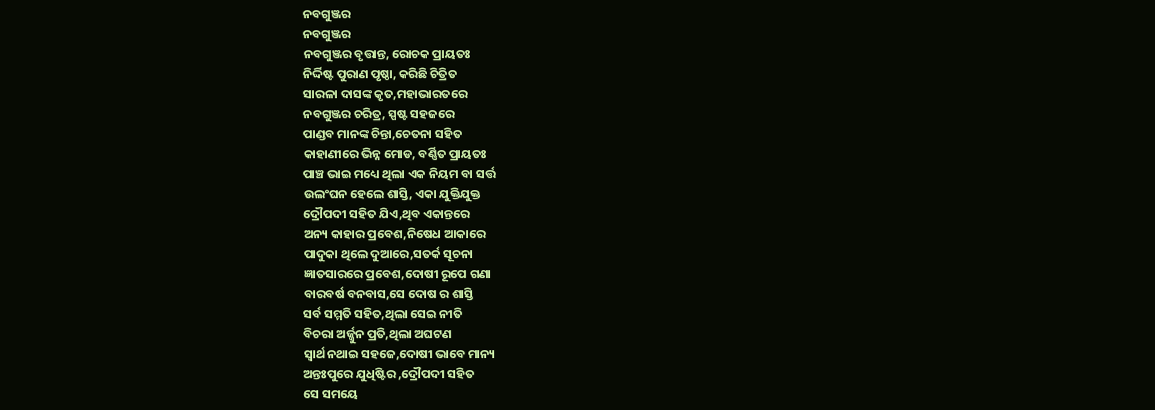ନବଗୁଞ୍ଜର
ନବଗୁଞ୍ଜର
ନବଗୁଞ୍ଜର ବୃତ୍ତାନ୍ତ, ରୋଚକ ପ୍ରାୟତଃ
ନିର୍ଦ୍ଦିଷ୍ଟ ପୁରାଣ ପୃଷ୍ଠା, କରିଛି ଚିତ୍ରିତ
ସାରଳା ଦାସଙ୍କ କୃତ,ମହାଭାରତରେ
ନବଗୁଞ୍ଜର ଚରିତ୍ର, ସ୍ପଷ୍ଟ ସହଜରେ
ପାଣ୍ଡବ ମାନଙ୍କ ଚିନ୍ତା,ଚେତନା ସହିତ
କାହାଣୀରେ ଭିନ୍ନ ମୋଡ, ବର୍ଣ୍ଣିତ ପ୍ରାୟତଃ
ପାଞ୍ଚ ଭାଇ ମଧ୍ୟେ ଥିଲା ଏକ ନିୟମ ବା ସର୍ତ୍ତ
ଉଲଂଘନ ହେଲେ ଶାସ୍ତି, ଏକା ଯୁକ୍ତିଯୁକ୍ତ
ଦ୍ରୌପଦୀ ସହିତ ଯିଏ,ଥିବ ଏକାନ୍ତରେ
ଅନ୍ୟ କାହାର ପ୍ରବେଶ,ନିଷେଧ ଆକାରେ
ପାଦୁକା ଥିଲେ ଦୁଆରେ,ସତର୍କ ସୂଚନା
ଜ୍ଞାତସାରରେ ପ୍ରବେଶ,ଦୋଷୀ ରୂପେ ଗଣା
ବାରବର୍ଷ ବନବାସ,ସେ ଦୋଷ ର ଶାସ୍ତି
ସର୍ବ ସମ୍ମତି ସହିତ,ଥିଲା ସେଇ ନୀତି
ବିଚରା ଅର୍ଜ୍ଜୁନ ପ୍ରତି,ଥିଲା ଅଘଟଣ
ସ୍ବାର୍ଥ ନଥାଇ ସହଜେ,ଦୋଷୀ ଭାବେ ମାନ୍ୟ
ଅନ୍ତଃପୁରେ ଯୁଧିଷ୍ଟିର ,ଦ୍ରୌପଦୀ ସହିତ
ସେ ସମୟେ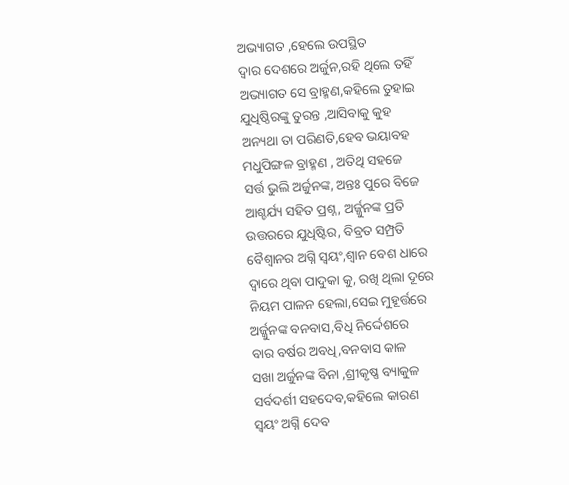ଅଭ୍ୟାଗତ ,ହେଲେ ଉପସ୍ଥିତ
ଦ୍ୱାର ଦେଶରେ ଅର୍ଜୁନ,ରହି ଥିଲେ ତହିଁ
ଅଭ୍ୟାଗତ ସେ ବ୍ରାହ୍ମଣ,କହିଲେ ତୁହାଇ
ଯୁଧିଷ୍ଠିରଙ୍କୁ ତୁରନ୍ତ ,ଆସିବାକୁ କୁହ
ଅନ୍ୟଥା ତା ପରିଣତି,ହେବ ଭୟାବହ
ମଧୁପିଙ୍ଗଳ ବ୍ରାହ୍ମଣ , ଅତିଥି ସହଜେ
ସର୍ତ୍ତ ଭୁଲି ଅର୍ଜୁନଙ୍କ, ଅନ୍ତଃ ପୁରେ ବିଜେ
ଆଶ୍ଚର୍ଯ୍ୟ ସହିତ ପ୍ରଶ୍ନ, ଅର୍ଜ୍ଜୁନଙ୍କ ପ୍ରତି
ଉତ୍ତରରେ ଯୁଧିଷ୍ଟିର, ବିବ୍ରତ ସମ୍ପ୍ରତି
ବୈଶ୍ୱାନର ଅଗ୍ନି ସ୍ବୟଂ,ଶ୍ୱାନ ବେଶ ଧାରେ
ଦ୍ୱାରେ ଥିବା ପାଦୁକା କୁ, ରଖି ଥିଲା ଦୂରେ
ନିୟମ ପାଳନ ହେଲା,ସେଇ ମୁହୂର୍ତ୍ତରେ
ଅର୍ଜ୍ଜୁନଙ୍କ ବନବାସ,ବିଧି ନିର୍ଦ୍ଦେଶରେ
ବାର ବର୍ଷର ଅବଧି,ବନବାସ କାଳ
ସଖା ଅର୍ଜୁନଙ୍କ ବିନା ,ଶ୍ରୀକୃଷ୍ଣ ବ୍ୟାକୁଳ
ସର୍ବଦର୍ଶୀ ସହଦେବ,କହିଲେ କାରଣ
ସ୍ବୟଂ ଅଗ୍ନି ଦେବ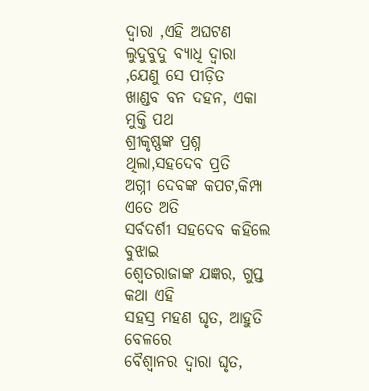ଦ୍ୱାରା ,ଏହି ଅଘଟଣ
ଲୁଦୁବୁଦୁ ବ୍ୟାଧି ଦ୍ୱାରା ,ଯେଣୁ ସେ ପୀଡ଼ିତ
ଖାଣ୍ଡବ ବନ ଦହନ, ଏକା ମୁକ୍ତି ପଥ
ଶ୍ରୀକୃଷ୍ଣଙ୍କ ପ୍ରଶ୍ନ ଥିଲା,ସହଦେବ ପ୍ରତି
ଅଗ୍ନୀ ଦେବଙ୍କ କପଟ,କିମ୍ପା ଏତେ ଅତି
ସର୍ବଦର୍ଶୀ ସହଦେବ କହିଲେ ବୁଝାଇ
ଶ୍ୱେତରାଜାଙ୍କ ଯଜ୍ଞର, ଗୁପ୍ତ କଥା ଏହି
ସହସ୍ର ମହଣ ଘୃତ, ଆହୁତି ବେଳରେ
ବୈଶ୍ୱାନର ଦ୍ଵାରା ଘୃତ,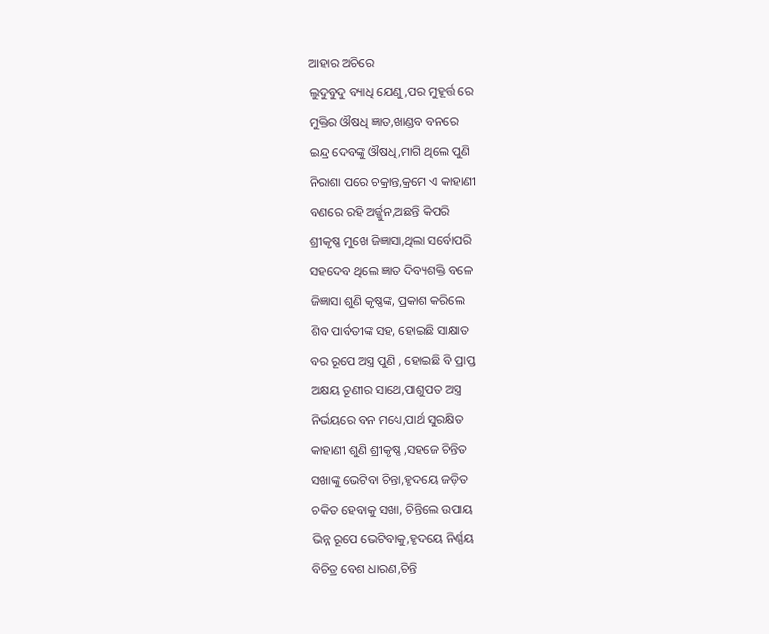ଆହାର ଅଚିରେ
ଲୁଦୁବୁଦୁ ବ୍ୟାଧି ଯେଣୁ,ପର ମୁହୂର୍ତ୍ତ ରେ
ମୁକ୍ତିର ଔଷଧି ଜ୍ଞାତ,ଖାଣ୍ଡବ ବନରେ
ଇନ୍ଦ୍ର ଦେବଙ୍କୁ ଔଷଧି,ମାଗି ଥିଲେ ପୁଣି
ନିରାଶା ପରେ ଚକ୍ରାନ୍ତ,କ୍ରମେ ଏ କାହାଣୀ
ବଣରେ ରହି ଅର୍ଜ୍ଜୁନ,ଅଛନ୍ତି କିପରି
ଶ୍ରୀକୃଷ୍ଣ ମୁଖେ ଜିଜ୍ଞାସା,ଥିଲା ସର୍ବୋପରି
ସହଦେବ ଥିଲେ ଜ୍ଞାତ ଦିବ୍ୟଶକ୍ତି ବଳେ
ଜିଜ୍ଞାସା ଶୁଣି କୃଷ୍ଣଙ୍କ, ପ୍ରକାଶ କରିଲେ
ଶିବ ପାର୍ବତୀଙ୍କ ସହ, ହୋଇଛି ସାକ୍ଷାତ
ବର ରୂପେ ଅସ୍ତ୍ର ପୁଣି , ହୋଇଛି ବି ପ୍ରାପ୍ତ
ଅକ୍ଷୟ ତୂଣୀର ସାଥେ,ପାଶୁପତ ଅସ୍ତ୍ର
ନିର୍ଭୟରେ ବନ ମଧ୍ୟେ,ପାର୍ଥ ସୁରକ୍ଷିତ
କାହାଣୀ ଶୁଣି ଶ୍ରୀକୃଷ୍ଣ ,ସହଜେ ଚିନ୍ତିତ
ସଖାଙ୍କୁ ଭେଟିବା ଚିନ୍ତା,ହୃଦୟେ ଜଡ଼ିତ
ଚକିତ ହେବାକୁ ସଖା, ଚିନ୍ତିଲେ ଉପାୟ
ଭିନ୍ନ ରୂପେ ଭେଟିବାକୁ,ହୃଦୟେ ନିର୍ଣ୍ଣୟ
ବିଚିତ୍ର ବେଶ ଧାରଣ,ଚିନ୍ତି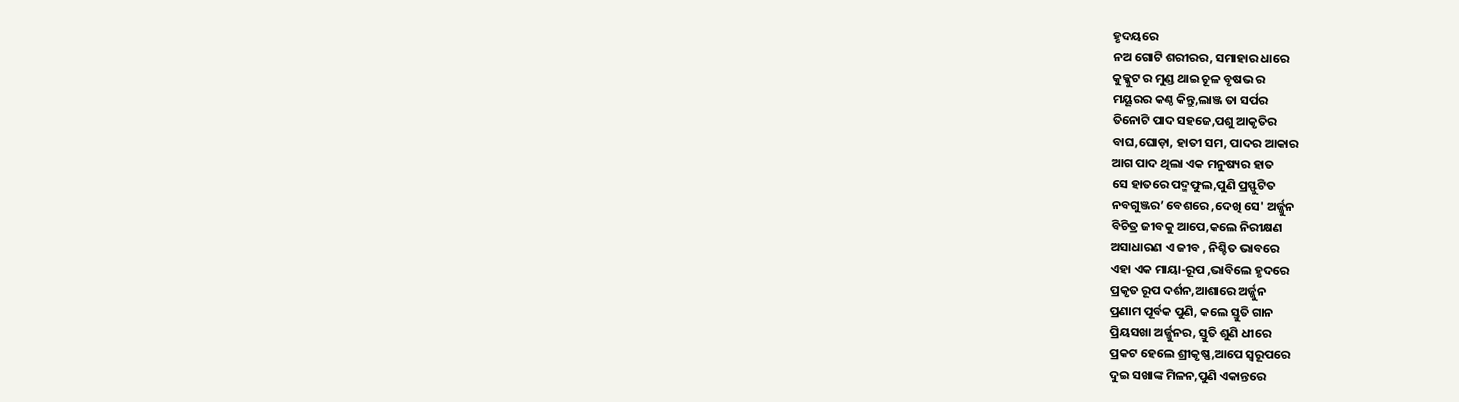ହୃଦୟରେ
ନଅ ଗୋଟି ଶରୀରର, ସମାହାର ଧାରେ
କୁକ୍କୁଟ ର ମୁଣ୍ଡ ଥାଇ ଚୂଳ ବୃଷଭ ର
ମୟୂରର କଣ୍ଠ କିନ୍ତୁ,ଲାଞ୍ଜ ତା ସର୍ପର
ତିନୋଟି ପାଦ ସହଜେ,ପଶୁ ଆକୃତିର
ବାଘ,ଘୋଡ଼ା, ହାତୀ ସମ, ପାଦର ଆକାର
ଆଗ ପାଦ ଥିଲା ଏକ ମନୁଷ୍ୟର ହାତ
ସେ ହାତରେ ପଦ୍ମଫୁଲ,ପୁଣି ପ୍ରସ୍ଫୁଟିତ
ନବଗୁଞ୍ଜର’ ବେଶରେ ,ଦେଖି ସେ' ଅର୍ଜ୍ଜୁନ
ବିଚିତ୍ର ଜୀବକୁ ଆପେ,କଲେ ନିରୀକ୍ଷଣ
ଅସାଧାରଣ ଏ ଜୀବ , ନିଶ୍ଚିତ ଭାବରେ
ଏହା ଏକ ମାୟା-ରୂପ ,ଭାବିଲେ ହୃଦରେ
ପ୍ରକୃତ ରୂପ ଦର୍ଶନ,ଆଶାରେ ଅର୍ଜ୍ଜୁନ
ପ୍ରଣାମ ପୂର୍ବକ ପୁଣି, କଲେ ସ୍ତୁତି ଗାନ
ପ୍ରିୟସଖା ଅର୍ଜ୍ଜୁନର, ସ୍ତୁତି ଶୁଣି ଧୀରେ
ପ୍ରକଟ ହେଲେ ଶ୍ରୀକୃଷ୍ଣ,ଆପେ ସ୍ୱରୂପରେ
ଦୁଇ ସଖାଙ୍କ ମିଳନ,ପୁଣି ଏକାନ୍ତରେ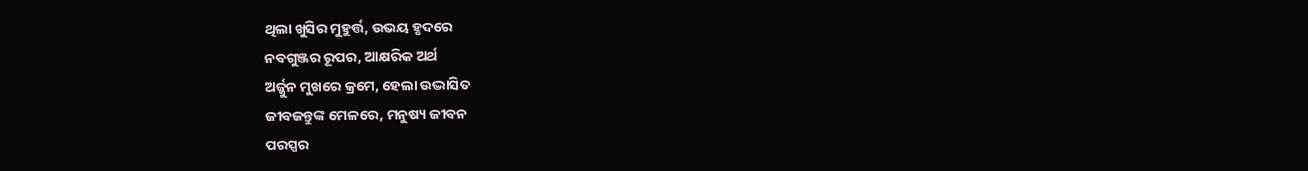ଥିଲା ଖୁସିର ମୁହୁର୍ତ୍ତ, ଉଭୟ ହୃଦରେ
ନବଗୁଞ୍ଜର ରୂପର, ଆକ୍ଷରିକ ଅର୍ଥ
ଅର୍ଜ୍ଜୁନ ମୁଖରେ କ୍ରମେ, ହେଲା ଉଦ୍ଭାସିତ
ଜୀବଜନ୍ତୁଙ୍କ ମେଳରେ, ମନୁଷ୍ୟ ଜୀବନ
ପରସ୍ପର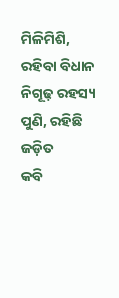ମିଳିମିଶି, ରହିବା ବିଧାନ
ନିଗୂଢ଼ ରହସ୍ୟ ପୁଣି, ରହିଛି ଜଡ଼ିତ
କବି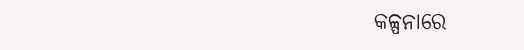କଳ୍ପନାରେ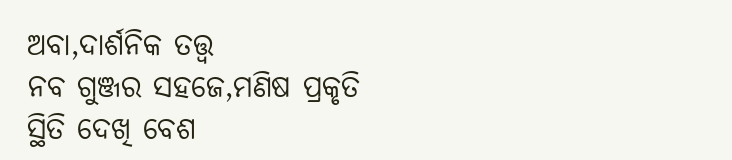ଅବା,ଦାର୍ଶନିକ ତତ୍ତ୍ଵ
ନବ ଗୁଞ୍ଜର ସହଜେ,ମଣିଷ ପ୍ରକୃତି
ସ୍ଥିତି ଦେଖି ବେଶ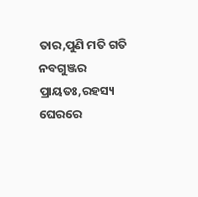ତାର,ପୁଣି ମତି ଗତି
ନବଗୁଞ୍ଜର ପ୍ରାୟତଃ,ରହସ୍ୟ ଘେରରେ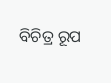ବିଚିତ୍ର ରୂପ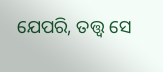ଯେପରି, ତତ୍ତ୍ଵ ସେ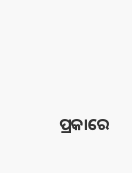ପ୍ରକାରେ